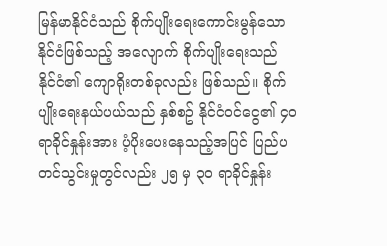မြန်မာနိုင်ငံသည် စိုက်ပျိုးရေးကောင်းမွန်သော နိုင်ငံဖြစ်သည့် အလျောက် စိုက်ပျိုးရေးသည် နိုင်ငံ၏ ကျောရိုးတစ်ခုလည်း ဖြစ်သည်။ စိုက်ပျိုးရေးနယ်ပယ်သည် နှစ်စဥ် နိုင်ငံဝင်ငွေ၏ ၄၀ ရာခိုင်နှုန်းအား ပံ့ပိုးပေးနေသည့်အပြင် ပြည်ပတင်သွင်းမှုတွင်လည်း ၂၅ မှ ၃၀ ရာခိုင်နှုန်း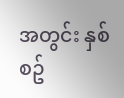အတွင်း နှစ်စဥ်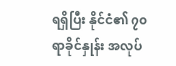ရရှိပြီး နိုင်ငံ၏ ၇၀ ရာခိုင်နှုန်း အလုပ်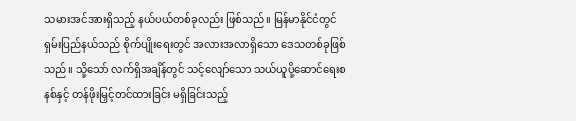သမားအင်အားရှိသည့် နယ်ပယ်တစ်ခုလည်း ဖြစ်သည်။ မြန်မာနိုင်ငံတွင် ရှမ်းပြည်နယ်သည် စိုက်ပျိုးရေးတွင် အလားအလာရှိသော ဒေသတစ်ခုဖြစ်သည်။ သို့သော် လက်ရှိအချိန်တွင် သင့်လျော်သော သယ်ယူပို့ဆောင်ရေးစနစ်နှင့် တန်ဖိုးမြှင့်တင်ထားခြင်း မရှိခြင်းသည့်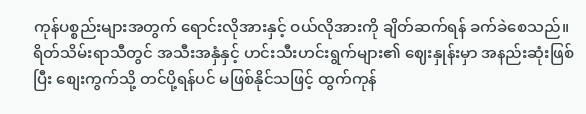ကုန်ပစ္စည်းများအတွက် ရောင်းလိုအားနှင့် ဝယ်လိုအားကို ချိတ်ဆက်ရန် ခက်ခဲစေသည်။ ရိတ်သိမ်းရာသီတွင် အသီးအနှံနှင့် ဟင်းသီးဟင်းရွက်များ၏ ဈေးနှုန်းမှာ အနည်းဆုံးဖြစ်ပြီး စျေးကွက်သို့ တင်ပို့ရန်ပင် မဖြစ်နိုင်သဖြင့် ထွက်ကုန်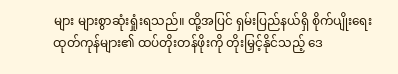များ များစွာဆုံးရှုံးရသည်။ ထို့အပြင် ရှမ်းပြည်နယ်ရှိ စိုက်ပျိုးရေးထုတ်ကုန်များ၏ ထပ်တိုးတန်ဖိုးကို တိုးမြှင့်နိုင်သည့် ဒေ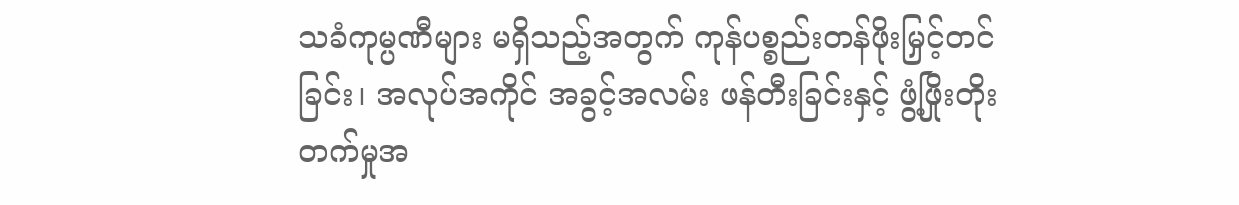သခံကုမ္ပဏီများ မရှိသည့်အတွက် ကုန်ပစ္စည်းတန်ဖိုးမြှင့်တင်ခြင်း၊ အလုပ်အကိုင် အခွင့်အလမ်း ဖန်တီးခြင်းနှင့် ဖွံ့ဖြိုးတိုးတက်မှုအ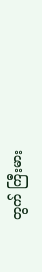တွက် ကြီးမား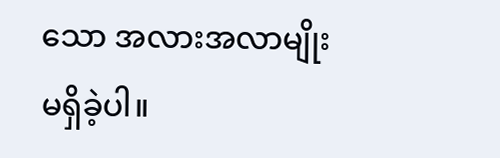သော အလားအလာမျိုး မရှိခဲ့ပါ။